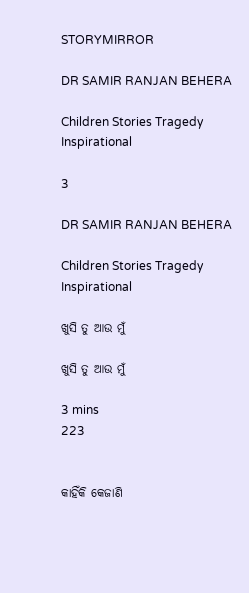STORYMIRROR

DR SAMIR RANJAN BEHERA

Children Stories Tragedy Inspirational

3

DR SAMIR RANJAN BEHERA

Children Stories Tragedy Inspirational

ଖୁସି ତୁ ଆଉ ମୁଁ

ଖୁସି ତୁ ଆଉ ମୁଁ

3 mins
223


କାହିଁକି କେଜାଣି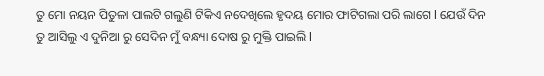ତୁ ମୋ ନୟନ ପିତୁଳା ପାଲଟି ଗଲୁଣି ଟିକିଏ ନଦେଖିଲେ ହୃଦୟ ମୋର ଫାଟିଗଲା ପରି ଲାଗେ l ଯେଉଁ ଦିନ ତୁ ଆସିଲୁ ଏ ଦୁନିଆ ରୁ ସେଦିନ ମୁଁ ବନ୍ଧ୍ୟା ଦୋଷ ରୁ ମୁକ୍ତି ପାଇଲି l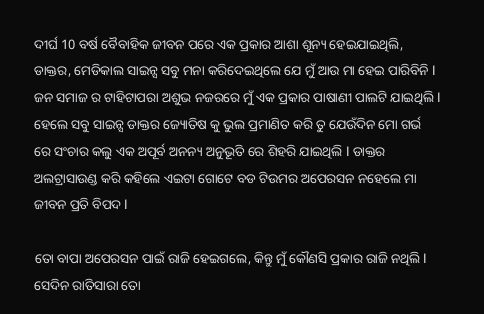ଦୀର୍ଘ 10 ବର୍ଷ ବୈବାହିକ ଜୀବନ ପରେ ଏକ ପ୍ରକାର ଆଶା ଶୂନ୍ୟ ହେଇଯାଇଥିଲି, ଡାକ୍ତର, ମେଡିକାଲ ସାଇନ୍ସ ସବୁ ମନା କରିଦେଇଥିଲେ ଯେ ମୁଁ ଆଉ ମା ହେଇ ପାରିବିନି l ଜନ ସମାଜ ର ଟାହିଟାପରା ଅଶୁଭ ନଜରରେ ମୁଁ ଏକ ପ୍ରକାର ପାଷାଣୀ ପାଲଟି ଯାଇଥିଲି l ହେଲେ ସବୁ ସାଇନ୍ସ ଡାକ୍ତର ଜ୍ୟୋତିଷ କୁ ଭୁଲ ପ୍ରମାଣିତ କରି ତୁ ଯେଉଁଦିନ ମୋ ଗର୍ଭ ରେ ସଂଚାର କଲୁ ଏକ ଅପୂର୍ବ ଅନନ୍ୟ ଅନୁଭୂତି ରେ ଶିହରି ଯାଇଥିଲି l ଡାକ୍ତର ଅଲଟ୍ରାସାଉଣ୍ଡ କରି କହିଲେ ଏଇଟା ଗୋଟେ ବଡ ଟିଉମର ଅପେରସନ ନହେଲେ ମା ଜୀବନ ପ୍ରତି ବିପଦ l

ତୋ ବାପା ଅପେରସନ ପାଇଁ ରାଜି ହେଇଗଲେ, କିନ୍ତୁ ମୁଁ କୌଣସି ପ୍ରକାର ରାଜି ନଥିଲି l ସେଦିନ ରାତିସାରା ତୋ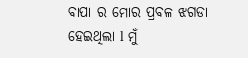ବାପା ର ମୋର ପ୍ରବଳ ଝଗଡା ହେଇଥିଲା l ମୁଁ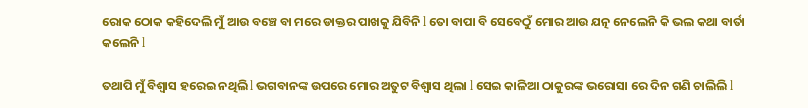ରୋକ ଠୋକ କହିଦେଲି ମୁଁ ଆଉ ବଞ୍ଚେ ବା ମରେ ଡାକ୍ତର ପାଖକୁ ଯିବିନି l ତୋ ବାପା ବି ସେବେଠୁଁ ମୋର ଆଉ ଯତ୍ନ ନେଲେନି କି ଭଲ କଥା ବାର୍ତା କଲେନି l

ତଥାପି ମୁଁ ବିଶ୍ୱାସ ହରେଇ ନଥିଲି l ଭଗବାନଙ୍କ ଉପରେ ମୋର ଅତୁଟ ବିଶ୍ୱାସ ଥିଲା l ସେଇ କାଳିଆ ଠାକୁରଙ୍କ ଭରୋସା ରେ ଦିନ ଗଣି ଚାଲିଲି l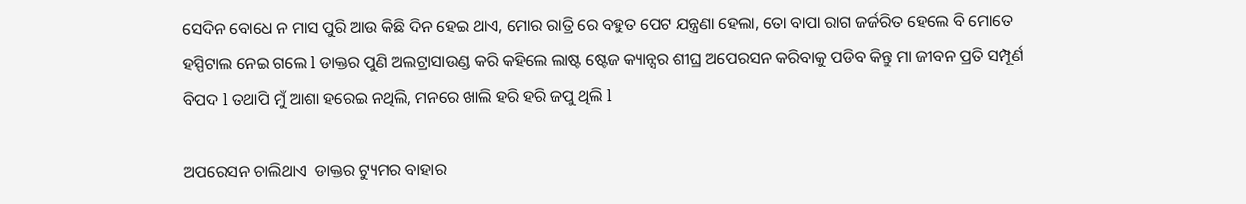ସେଦିନ ବୋଧେ ନ ମାସ ପୁରି ଆଉ କିଛି ଦିନ ହେଇ ଥାଏ, ମୋର ରାତ୍ରି ରେ ବହୁତ ପେଟ ଯନ୍ତ୍ରଣା ହେଲା, ତୋ ବାପା ରାଗ ଜର୍ଜରିତ ହେଲେ ବି ମୋତେ ହସ୍ପିଟାଲ ନେଇ ଗଲେ l ଡାକ୍ତର ପୁଣି ଅଲଟ୍ରାସାଉଣ୍ଡ କରି କହିଲେ ଲାଷ୍ଟ ଷ୍ଟେଜ କ୍ୟାନ୍ସର ଶୀଘ୍ର ଅପେରସନ କରିବାକୁ ପଡିବ କିନ୍ତୁ ମା ଜୀବନ ପ୍ରତି ସମ୍ପୂର୍ଣ ବିପଦ l ତଥାପି ମୁଁ ଆଶା ହରେଇ ନଥିଲି, ମନରେ ଖାଲି ହରି ହରି ଜପୁ ଥିଲି l

ଅପରେସନ ଚାଲିଥାଏ  ଡାକ୍ତର ଟ୍ୟୁମର ବାହାର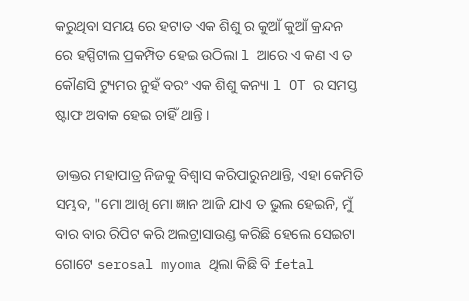କରୁଥିବା ସମୟ ରେ ହଟାତ ଏକ ଶିଶୁ ର କୁଆଁ କୁଆଁ କ୍ରନ୍ଦନ ରେ ହସ୍ପିଟାଲ ପ୍ରକମ୍ପିତ ହେଇ ଉଠିଲା l ଆରେ ଏ କଣ ଏ ତ କୌଣସି ଟ୍ୟୁମର ନୁହଁ ବରଂ ଏକ ଶିଶୁ କନ୍ୟା l OT ର ସମସ୍ତ ଷ୍ଟାଫ ଅବାକ ହେଇ ଚାହିଁ ଥାନ୍ତି ।

ଡାକ୍ତର ମହାପାତ୍ର ନିଜକୁ ବିଶ୍ୱାସ କରିପାରୁନଥାନ୍ତି, ଏହା କେମିତି ସମ୍ଭବ, "ମୋ ଆଖି ମୋ ଜ୍ଞାନ ଆଜି ଯାଏ ତ ଭୁଲ ହେଇନି, ମୁଁ ବାର ବାର ରିପିଟ କରି ଅଲଟ୍ରାସାଉଣ୍ଡ କରିଛି ହେଲେ ସେଇଟା ଗୋଟେ serosal myoma ଥିଲା କିଛି ବି fetal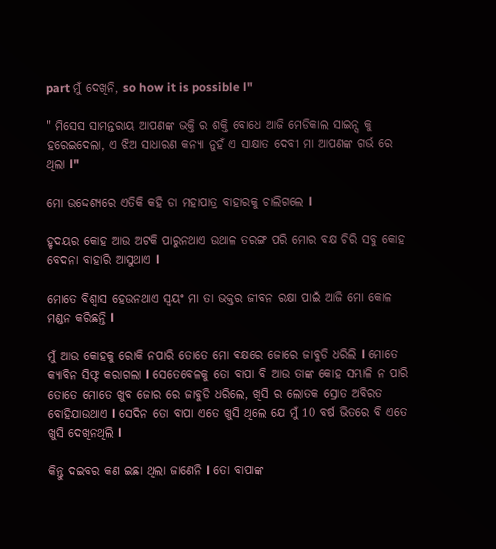part ମୁଁ ଦେଖିନି, so how it is possible l"

" ମିସେସ ସାମନ୍ତରାୟ ଆପଣଙ୍କ ଭକ୍ତି ର ଶକ୍ତି ବୋଧେ ଆଜି ମେଡିକାଲ ସାଇନ୍ସ କୁ ହରେଇଦେଲା, ଏ ଝିଅ ସାଧାରଣ କନ୍ୟା ନୁହଁ ଏ ସାକ୍ଷାତ ଦେବୀ ମା ଆପଣଙ୍କ ଗର୍ଭ ରେ ଥିଲା l"

ମୋ ଉଦ୍ଦେଶ୍ୟରେ ଏତିକି କହି ଡା ମହାପାତ୍ର ବାହାରକୁ ଚାଲିଗଲେ l

ହୃଦୟର କୋହ ଆଉ ଅଟକି ପାରୁନଥାଏ ଉଥାଳ ତରଙ୍ଗ ପରି ମୋର ବକ୍ଷ ଚିରି ସବୁ କୋହ ବେଦନା ବାହାରି ଆସୁଥାଏ l

ମୋତେ ବିଶ୍ୱାସ ହେଉନଥାଏ ସ୍ୱୟଂ ମା ତା ଭକ୍ତର ଜୀବନ ରକ୍ଷା ପାଇଁ ଆଜି ମୋ କୋଳ ମଣ୍ଡନ କରିଛନ୍ତି l

ମୁଁ ଆଉ କୋହକୁ ରୋକି ନପାରି ତୋତେ ମୋ ଵକ୍ଷରେ ଜୋରେ ଜାବୁଡି ଧରିଲି l ମୋତେ କ୍ୟାବିନ ସିଫ୍ଟ କରାଗଲା l ସେତେବେଳକୁ ତୋ ବାପା ବି ଆଉ ତାଙ୍କ କୋହ ସମ୍ଭାଳି ନ ପାରି ତୋତେ ମୋତେ ଖୁବ ଜୋର ରେ ଜାବୁଡି ଧରିଲେ, ଖିସି ର ଲୋତକ ସ୍ରୋତ ଅବିରତ ବୋହିଯାଉଥାଏ l ସେଦିନ ତୋ ବାପା ଏତେ ଖୁସି ଥିଲେ ଯେ ମୁଁ 10 ବର୍ଷ ଭିତରେ ବି ଏତେ ଖୁସି ଦେଖିନଥିଲି l

କିନ୍ତୁ ଦଇବର କଣ ଇଛା ଥିଲା ଜାଣେନି l ତୋ ବାପାଙ୍କ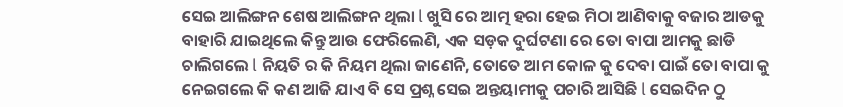ସେଇ ଆଲିଙ୍ଗନ ଶେଷ ଆଲିଙ୍ଗନ ଥିଲା l ଖୁସି ରେ ଆତ୍ମ ହରା ହେଇ ମିଠା ଆଣିବାକୁ ବଜାର ଆଡକୁ ବାହାରି ଯାଇଥିଲେ କିନ୍ତୁ ଆଉ ଫେରିଲେଣି, ଏକ ସଡ଼କ ଦୁର୍ଘଟଣା ରେ ତୋ ବାପା ଆମକୁ ଛାଡି ଚାଲିଗଲେ l ନିୟତି ର କି ନିୟମ ଥିଲା ଜାଣେନି, ତୋତେ ଆମ କୋଳ କୁ ଦେବା ପାଇଁ ତୋ ବାପା କୁ ନେଇଗଲେ କି କଣ ଆଜି ଯାଏ ବି ସେ ପ୍ରଶ୍ନ ସେଇ ଅନ୍ତୟାମୀକୁ ପଚାରି ଆସିଛି l ସେଇଦିନ ଠୁ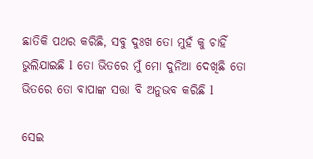ଛାତିକି ପଥର କରିଛି, ସବୁ ଦୁଃଖ ତୋ ମୁହଁ କୁ ଚାହିଁ ଭୁଲିଯାଇଛି l ତୋ ଭିତରେ ମୁଁ ମୋ ଦୁନିଆ ଦେଖିଛି ତୋ ଭିତରେ ତୋ ବାପାଙ୍କ ସତ୍ତା ବି ଅନୁଭବ କରିଛି l

ସେଇ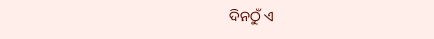ଦିନଠୁଁ ଏ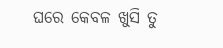ଘରେ କେବଳ ଖୁସି ତୁ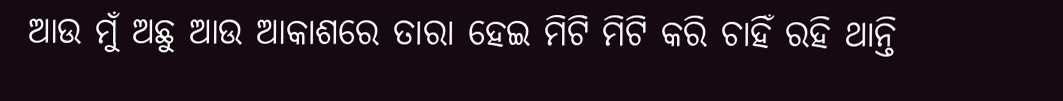ଆଉ ମୁଁ ଅଛୁ ଆଉ ଆକାଶରେ ତାରା ହେଇ ମିଟି ମିଟି କରି ଚାହିଁ ରହି ଥାନ୍ତି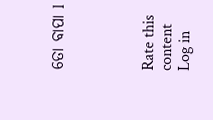ତୋ ବାପା l




Rate this content
Log in